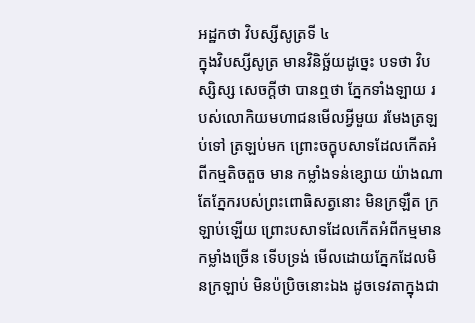អដ្ឋកថា វិបស្សីសូត្រទី ៤
ក្នុងវិបស្សីសូត្រ មានវិនិច្ឆ័យដូច្នេះ បទថា វិបស្សិស្ស សេចក្តីថា បានឮថា ភ្នែកទាំងឡាយ របស់លោកិយមហាជនមើលអ្វីមួយ រមែងត្រឡប់ទៅ ត្រឡប់មក ព្រោះចក្ខុបសាទដែលកើតអំពីកម្មតិចតួច មាន កម្លាំងទន់ខ្សោយ យ៉ាងណា តែភ្នែករបស់ព្រះពោធិសត្វនោះ មិនក្រឡឺត ក្រឡាប់ឡើយ ព្រោះបសាទដែលកើតអំពីកម្មមានកម្លាំងច្រើន ទើបទ្រង់ មើលដោយភ្នែកដែលមិនក្រឡាប់ មិនប៉ប្រិចនោះឯង ដូចទេវតាក្នុងជា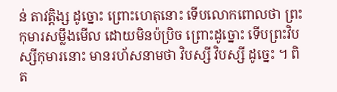ន់ តាវត្តិង្ស ដូច្នោះ ព្រោះហេតុនោះ ទើបលោកពោលថា ព្រះកុមារសម្លឹងមើល ដោយមិនប៉ប្រិច ព្រោះដូច្នោះ ទើបព្រះវិបស្សីកុមារនោះ មានរហ័សនាមថា វិបស្សី វិបស្សី ដូច្នេះ ។ ពិត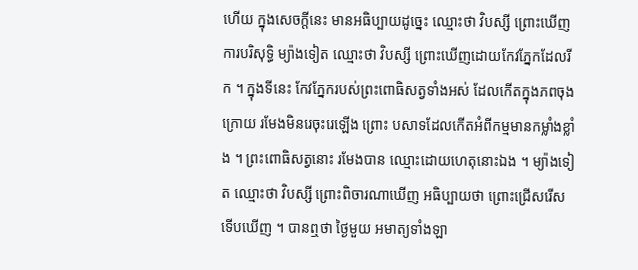ហើយ ក្នុងសេចក្តីនេះ មានអធិប្បាយដូច្នេះ ឈ្មោះថា វិបស្សី ព្រោះឃើញការបរិសុទ្ធិ ម្យ៉ាងទៀត ឈ្មោះថា វិបស្សី ព្រោះឃើញដោយកែវភ្នែកដែលរីក ។ ក្នុងទីនេះ កែវភ្នែករបស់ព្រះពោធិសត្វទាំងអស់ ដែលកើតក្នុងភពចុងក្រោយ រមែងមិនរេចុះរេឡើង ព្រោះ បសាទដែលកើតអំពីកម្មមានកម្លាំងខ្លាំង ។ ព្រះពោធិសត្វនោះ រមែងបាន ឈ្មោះដោយហេតុនោះឯង ។ ម្យ៉ាងទៀត ឈ្មោះថា វិបស្សី ព្រោះពិចារណាឃើញ អធិប្បាយថា ព្រោះជ្រើសរើស ទើបឃើញ ។ បានឮថា ថ្ងៃមួយ អមាត្យទាំងឡា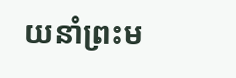យនាំព្រះម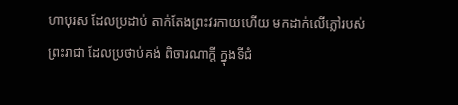ហាបុរស ដែលប្រដាប់ តាក់តែងព្រះវរកាយហើយ មកដាក់លើភ្លៅរបស់ព្រះរាជា ដែលប្រថាប់គង់ ពិចារណាក្តី ក្នុងទីជំ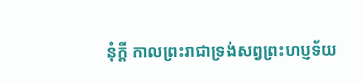នុំក្តី កាលព្រះរាជាទ្រង់សព្វព្រះហប្ញទ័យ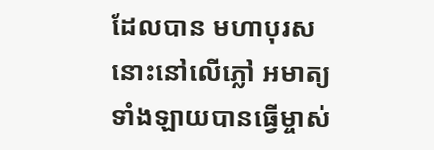ដែលបាន មហាបុរសនោះនៅលើភ្លៅ អមាត្យទាំងឡាយបានធ្វើម្ចាស់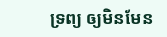ទ្រព្យ ឲ្យមិនមែន